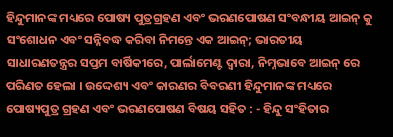ହିନ୍ଦୁମାନଙ୍କ ମଧ୍ୟରେ ପୋଷ୍ୟ ପୁତ୍ରଗ୍ରହଣ ଏବଂ ଭରଣପୋଷଣ ସଂବନ୍ଧୀୟ ଆଇନ୍ କୁ ସଂଶୋଧନ ଏବଂ ସନ୍ନିବଦ୍ଧ କରିବା ନିମନ୍ତେ ଏକ ଆଇନ୍; ଭାରତୀୟ ସାଧାରଣତନ୍ତ୍ରର ସପ୍ତମ ବାର୍ଷିକୀରେ, ପାର୍ଲାମେଣ୍ଟ ଦ୍ଵାରା, ନିମ୍ନଭାବେ ଆଇନ୍ ରେ ପରିଣତ ହେଲା । ଉଦ୍ଦେଶ୍ୟ ଏବଂ କାରଣର ବିବରଣୀ ହିନ୍ଦୁମାନଙ୍କ ମଧ୍ୟରେ ପୋଷ୍ୟପୁତ୍ର ଗ୍ରହଣ ଏବଂ ଭରଣପୋଷଣ ବିଷୟ ସହିତ : - ହିନ୍ଦୁ ସଂହିତାର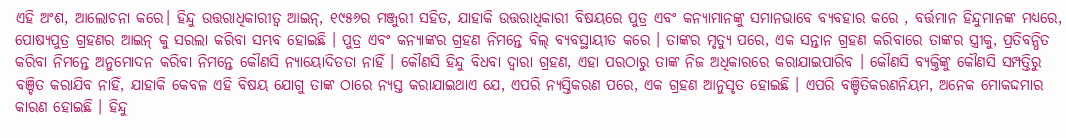ଏହି ଅଂଶ, ଆଲୋଚନା କରେ। ହିନ୍ଦୁ ଉତ୍ତରାଧିକାରୀତ୍ଵ ଆଇନ୍, ୧୯୫୬ର ମଞ୍ଜୁରୀ ସହିତ, ଯାହାକି ଉତ୍ତରାଧିକାରୀ ବିଷୟରେ ପୁତ୍ର ଏବଂ କନ୍ୟାମାନଙ୍କୁ ସମାନଭାବେ ବ୍ୟବହାର କରେ , ବର୍ତ୍ତମାନ ହିନ୍ଦୁମାନଙ୍କ ମଧ୍ୟରେ, ପୋଷ୍ୟପୁତ୍ର ଗ୍ରହଣର ଆଇନ୍ କୁ ସରଲା କରିବା ସମ୍ଭବ ହୋଇଛି । ପୁତ୍ର ଏବଂ କନ୍ୟାଙ୍କର ଗ୍ରହଣ ନିମନ୍ତେ ବିଲ୍ ବ୍ୟବସ୍ଥାୟୀତ କରେ । ତାଙ୍କର ମୃତ୍ୟୁ ପରେ, ଏକ ସନ୍ତାନ ଗ୍ରହଣ କରିବାରେ ତାଙ୍କର ସ୍ତ୍ରୀକୁ, ପ୍ରତିବନ୍ଧିତ କରିବା ନିମନ୍ତେ ଅନୁମୋଦନ କରିବା ନିମନ୍ତେ କୌଣସି ନ୍ୟାୟୋଦିତତା ନାହିଁ । କୌଣସି ହିନ୍ଦୁ ବିଧବା ଦ୍ଵାରା ଗ୍ରହଣ, ଏହା ପରଠାରୁ ତାଙ୍କ ନିଜ ଅଧିକାରରେ କରାଯାଇପାରିବ । କୌଣସି ବ୍ୟକ୍ତିଙ୍କୁ କୌଣସି ସମ୍ପତ୍ତିରୁ ବଞ୍ଚିତ କରାଯିବ ନାହିଁ, ଯାହାକି କେବଳ ଏହି ବିଷୟ ଯୋଗୁ ତାଙ୍କ ଠାରେ ନ୍ୟସ୍ତ କରାଯାଇଥାଏ ଯେ, ଏପରି ନ୍ୟସ୍ତିକରଣ ପରେ, ଏକ ଗ୍ରହଣ ଆନୁସୃତ ହୋଇଛି । ଏପରି ବଞ୍ଚିତିକରଣନିୟମ, ଅନେକ ମୋକଦ୍ଦମାର କାରଣ ହୋଇଛି । ହିନ୍ଦୁ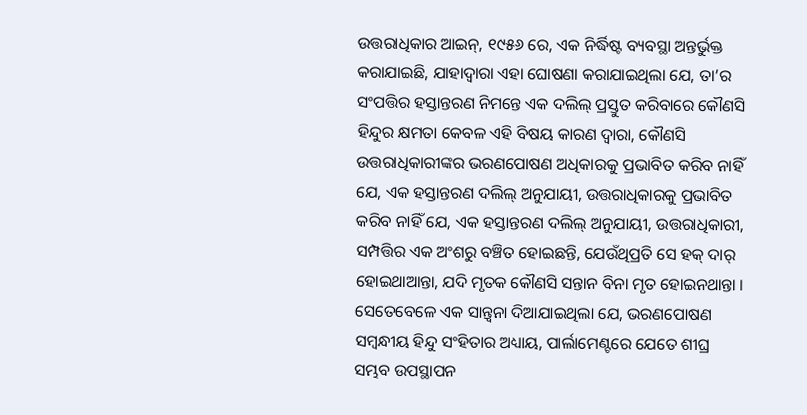ଉତ୍ତରାଧିକାର ଆଇନ୍, ୧୯୫୬ ରେ, ଏକ ନିର୍ଦ୍ଧିଷ୍ଟ ବ୍ୟବସ୍ଥା ଅନ୍ତର୍ଭୁକ୍ତ କରାଯାଇଛି, ଯାହାଦ୍ୱାରା ଏହା ଘୋଷଣା କରାଯାଇଥିଲା ଯେ, ତା’ର ସଂପତ୍ତିର ହସ୍ତାନ୍ତରଣ ନିମନ୍ତେ ଏକ ଦଲିଲ୍ ପ୍ରସ୍ତୁତ କରିବାରେ କୌଣସି ହିନ୍ଦୁର କ୍ଷମତା କେବଳ ଏହି ବିଷୟ କାରଣ ଦ୍ଵାରା, କୌଣସି ଉତ୍ତରାଧିକାରୀଙ୍କର ଭରଣପୋଷଣ ଅଧିକାରକୁ ପ୍ରଭାବିତ କରିବ ନାହିଁ ଯେ, ଏକ ହସ୍ତାନ୍ତରଣ ଦଲିଲ୍ ଅନୁଯାୟୀ, ଉତ୍ତରାଧିକାରକୁ ପ୍ରଭାବିତ କରିବ ନାହିଁ ଯେ, ଏକ ହସ୍ତାନ୍ତରଣ ଦଲିଲ୍ ଅନୁଯାୟୀ, ଉତ୍ତରାଧିକାରୀ, ସମ୍ପତ୍ତିର ଏକ ଅଂଶରୁ ବଞ୍ଚିତ ହୋଇଛନ୍ତି, ଯେଉଁଥିପ୍ରତି ସେ ହକ୍ ଦାର୍ ହୋଇଥାଆନ୍ତା, ଯଦି ମୃତକ କୌଣସି ସନ୍ତାନ ବିନା ମୃତ ହୋଇନଥାନ୍ତା । ସେତେବେଳେ ଏକ ସାନ୍ତ୍ଵନା ଦିଆଯାଇଥିଲା ଯେ, ଭରଣପୋଷଣ ସମ୍ବନ୍ଧୀୟ ହିନ୍ଦୁ ସଂହିତାର ଅଧ୍ୟାୟ, ପାର୍ଲାମେଣ୍ଟରେ ଯେତେ ଶୀଘ୍ର ସମ୍ଭବ ଉପସ୍ଥାପନ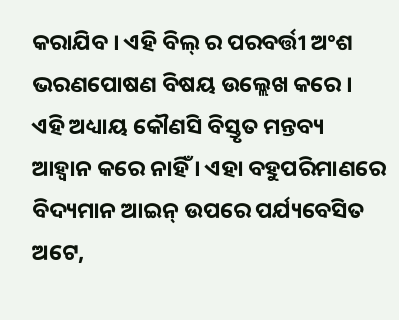କରାଯିବ । ଏହି ବିଲ୍ ର ପରବର୍ତ୍ତୀ ଅଂଶ ଭରଣପୋଷଣ ବିଷୟ ଉଲ୍ଲେଖ କରେ । ଏହି ଅଧ୍ୟାୟ କୌଣସି ବିସ୍ତୃତ ମନ୍ତବ୍ୟ ଆହ୍ଵାନ କରେ ନାହିଁ । ଏହା ବହୁପରିମାଣରେ ବିଦ୍ୟମାନ ଆଇନ୍ ଉପରେ ପର୍ଯ୍ୟବେସିତ ଅଟେ,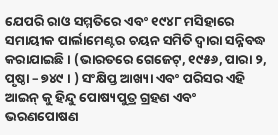ଯେପରି ରାଓ ସମ୍ମତିରେ ଏବଂ ୧୯୪୮ ମସିହାରେ ସମାୟୀକ ପାର୍ଲାମେଣ୍ଟର ଚୟନ ସମିତି ଦ୍ଵାରା ସନ୍ନିବଦ୍ଧ କରାଯାଇଛି । (ଭାରତରେ ଗେଜେଟ୍, ୧୯୫୬, ପାରା ୨, ପୃଷ୍ଠା – ୭୪୯ । ) ସଂକ୍ଷିପ୍ତ ଆଖ୍ୟା ଏବଂ ପରିସର ଏହି ଆଇନ୍ କୁ ହିନ୍ଦୁ ପୋଷ୍ୟପୁତ୍ର ଗ୍ରହଣ ଏବଂ ଭରଣପୋଷଣ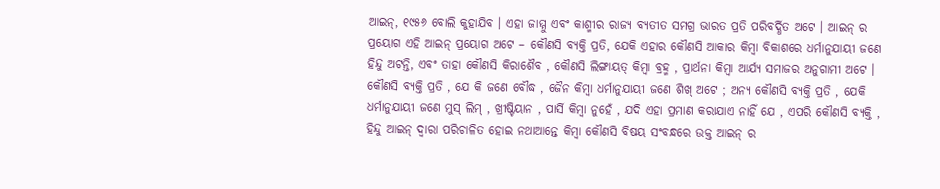ଆଇନ୍, ୧୯୫୬ ବୋଲି କୁହାଯିବ । ଏହା ଜାମ୍ମୁ ଏବଂ କାଶ୍ମୀର ରାଜ୍ୟ ବ୍ୟତୀତ ସମଗ୍ର ଭାରତ ପ୍ରତି ପରିବର୍ଦ୍ଧିତ ଅଟେ । ଆଇନ୍ ର ପ୍ରୟୋଗ ଏହି ଆଇନ୍ ପ୍ରୟୋଗ ଅଟେ – କୌଣସି ବ୍ୟକ୍ତି ପ୍ରତି, ଯେକି ଏହାର କୌଣସି ଆକାର କିମ୍ବା ବିକାଶରେ ଧର୍ମାନୁଯାୟୀ ଜଣେ ହିନ୍ଦୁ ଅଟନ୍ତି, ଏବଂ ତାହା କୌଣସି କିରାଶୈବ , କୌଣସି ଲିଙ୍ଗାୟତ୍ କିମ୍ବା ବ୍ରହ୍ମ , ପ୍ରାର୍ଥନା କିମ୍ବା ଆର୍ଯ୍ୟ ସମାଜର ଅନୁଗାମୀ ଅଟେ । କୌଣସି ବ୍ୟକ୍ତି ପ୍ରତି , ଯେ କି ଜଣେ ବୌଦ୍ଧ , ଜୈନ କିମ୍ବା ଧର୍ମାନୁଯାୟୀ ଜଣେ ଶିଖ୍ ଅଟେ ; ଅନ୍ୟ କୌଣସି ବ୍ୟକ୍ତି ପ୍ରତି , ଯେକି ଧର୍ମାନୁଯାୟୀ ଜଣେ ମୁସ୍ ଲିମ୍ , ଖ୍ରୀଷ୍ଟିୟାନ , ପାର୍ସି କିମ୍ବା ନୁହେଁ , ଯଦି ଏହା ପ୍ରମାଣ କରାଯାଏ ନାହିଁ ଯେ , ଏପରି କୌଣସି ବ୍ୟକ୍ତି , ହିନ୍ଦୁ ଆଇନ୍ ଦ୍ଵାରା ପରିଚାଳିତ ହୋଇ ନଥାଆନ୍ତେ କିମ୍ବା କୌଣସି ବିଷୟ ସଂବନ୍ଧରେ ଉକ୍ତ ଆଇନ୍ ର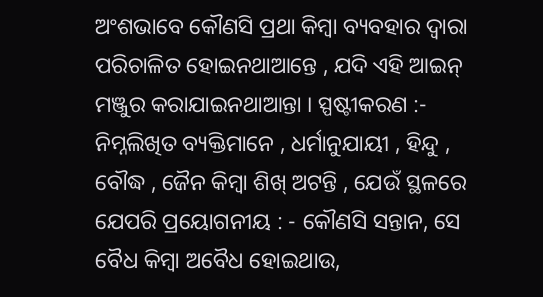ଅଂଶଭାବେ କୌଣସି ପ୍ରଥା କିମ୍ବା ବ୍ୟବହାର ଦ୍ଵାରା ପରିଚାଳିତ ହୋଇନଥାଆନ୍ତେ , ଯଦି ଏହି ଆଇନ୍ ମଞ୍ଜୁର କରାଯାଇନଥାଆନ୍ତା । ସ୍ପଷ୍ଟୀକରଣ :- ନିମ୍ନଲିଖିତ ବ୍ୟକ୍ତିମାନେ , ଧର୍ମାନୁଯାୟୀ , ହିନ୍ଦୁ , ବୌଦ୍ଧ , ଜୈନ କିମ୍ବା ଶିଖ୍ ଅଟନ୍ତି , ଯେଉଁ ସ୍ଥଳରେ ଯେପରି ପ୍ରୟୋଗନୀୟ : - କୌଣସି ସନ୍ତାନ, ସେ ବୈଧ କିମ୍ବା ଅବୈଧ ହୋଇଥାଉ,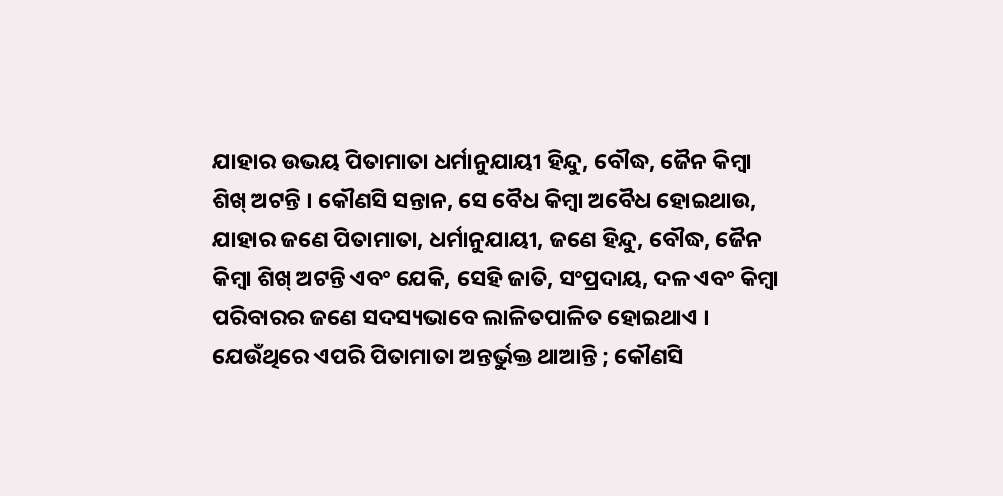ଯାହାର ଉଭୟ ପିତାମାତା ଧର୍ମାନୁଯାୟୀ ହିନ୍ଦୁ, ବୌଦ୍ଧ, ଜୈନ କିମ୍ବା ଶିଖ୍ ଅଟନ୍ତି । କୌଣସି ସନ୍ତାନ, ସେ ବୈଧ କିମ୍ବା ଅବୈଧ ହୋଇଥାଉ, ଯାହାର ଜଣେ ପିତାମାତା, ଧର୍ମାନୁଯାୟୀ, ଜଣେ ହିନ୍ଦୁ, ବୌଦ୍ଧ, ଜୈନ କିମ୍ବା ଶିଖ୍ ଅଟନ୍ତି ଏବଂ ଯେକି, ସେହି ଜାତି, ସଂପ୍ରଦାୟ, ଦଳ ଏବଂ କିମ୍ବା ପରିବାରର ଜଣେ ସଦସ୍ୟଭାବେ ଲାଳିତପାଳିତ ହୋଇଥାଏ । ଯେଉଁଥିରେ ଏପରି ପିତାମାତା ଅନ୍ତର୍ଭୁକ୍ତ ଥାଆନ୍ତି ; କୌଣସି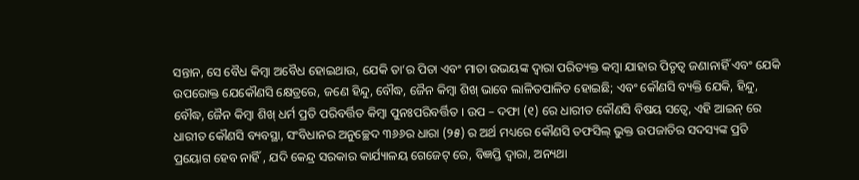ସନ୍ତାନ, ସେ ବୈଧ କିମ୍ବା ଅବୈଧ ହୋଇଥାଉ, ଯେକି ତା’ର ପିତା ଏବଂ ମାତା ଉଭୟଙ୍କ ଦ୍ଵାରା ପରିତ୍ୟକ୍ତ କମ୍ବା ଯାହାର ପିତୃତ୍ଵ ଜଣାନାହିଁ ଏବଂ ଯେକି ଉପରୋକ୍ତ ଯେକୌଣସି କ୍ଷେତ୍ରରେ, ଜଣେ ହିନ୍ଦୁ, ବୌଦ୍ଧ, ଜୈନ କିମ୍ବା ଶିଖ୍ ଭାବେ ଲାଳିତପାଳିତ ହୋଇଛି; ଏବଂ କୌଣସି ବ୍ୟକ୍ତି ଯେକି, ହିନ୍ଦୁ, ବୌଦ୍ଧ, ଜୈନ କିମ୍ବା ଶିଖ୍ ଧର୍ମ ପ୍ରତି ପରିବର୍ତ୍ତିତ କିମ୍ବା ପୁନଃପରିବର୍ତ୍ତିତ । ଉପ – ଦଫା (୧) ରେ ଧାରୀତ କୌଣସି ବିଷୟ ସତ୍ଵେ, ଏହି ଆଇନ୍ ରେ ଧାରୀତ କୌଣସି ବ୍ୟବସ୍ଥା, ସଂବିଧାନର ଅନୁଚ୍ଛେଦ ୩୬୬ର ଧାରା (୨୫) ର ଅର୍ଥ ମଧ୍ୟରେ କୌଣସି ତଫସିଲ୍ ଭୁକ୍ତ ଉପଜାତିର ସଦସ୍ୟଙ୍କ ପ୍ରତି ପ୍ରୟୋଗ ହେବ ନାହିଁ , ଯଦି କେନ୍ଦ୍ର ସରକାର କାର୍ଯ୍ୟାଳୟ ଗେଜେଟ୍ ରେ, ବିଜ୍ଞପ୍ତି ଦ୍ଵାରା, ଅନ୍ୟଥା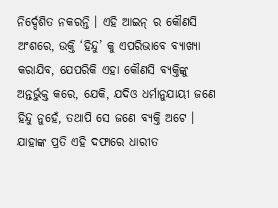ନିର୍ଦ୍ଦେଶିତ ନକରନ୍ତି । ଏହି ଆଇନ୍ ର କୌଣସି ଅଂଶରେ, ଉକ୍ତି ‘ହିନ୍ଦୁ’ କୁ ଏପରିଭାବେ ବ୍ୟାଖ୍ୟା କରାଯିବ, ଯେପରିକି ଏହା କୌଣସି ବ୍ୟକ୍ତିଙ୍କୁ ଅନ୍ତର୍ଭୁକ୍ତ କରେ, ଯେକି, ଯଦିଓ ଧର୍ମାନୁଯାୟୀ ଜଣେ ହିନ୍ଦୁ ନୁହେଁ, ତଥାପି ସେ ଜଣେ ବ୍ୟକ୍ତି ଅଟେ । ଯାହାଙ୍କ ପ୍ରତି ଏହି ଦଫାରେ ଧାରୀତ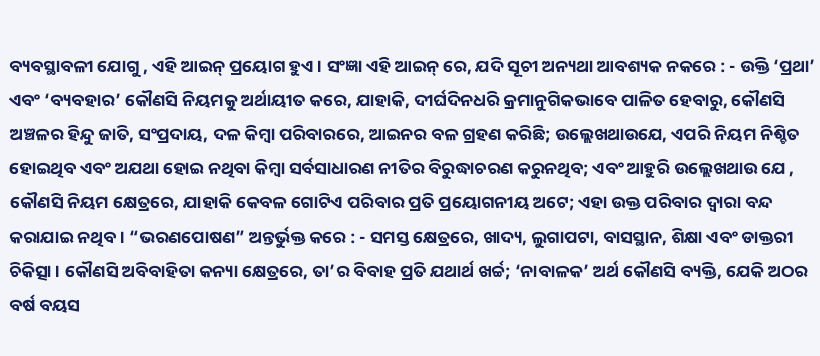ବ୍ୟବସ୍ଥାବଳୀ ଯୋଗୁ , ଏହି ଆଇନ୍ ପ୍ରୟୋଗ ହୁଏ । ସଂଜ୍ଞା ଏହି ଆଇନ୍ ରେ, ଯଦି ସୂଚୀ ଅନ୍ୟଥା ଆବଶ୍ୟକ ନକରେ : - ଉକ୍ତି ‘ପ୍ରଥା’ ଏବଂ ‘ବ୍ୟବହାର’ କୌଣସି ନିୟମକୁ ଅର୍ଥାୟୀତ କରେ, ଯାହାକି, ଦୀର୍ଘଦିନଧରି କ୍ରମାନୁଗିକଭାବେ ପାଳିତ ହେବାରୁ, କୌଣସି ଅଞ୍ଚଳର ହିନ୍ଦୁ ଜାତି, ସଂପ୍ରଦାୟ, ଦଳ କିମ୍ବା ପରିବାରରେ, ଆଇନର ବଳ ଗ୍ରହଣ କରିଛି; ଉଲ୍ଲେଖଥାଉଯେ, ଏପରି ନିୟମ ନିଶ୍ଚିତ ହୋଇଥିବ ଏବଂ ଅଯଥା ହୋଇ ନଥିବା କିମ୍ବା ସର୍ବସାଧାରଣ ନୀତିର ବିରୁଦ୍ଧାଚରଣ କରୁନଥିବ; ଏବଂ ଆହୁରି ଉଲ୍ଲେଖଥାଉ ଯେ , କୌଣସି ନିୟମ କ୍ଷେତ୍ରରେ, ଯାହାକି କେବଳ ଗୋଟିଏ ପରିବାର ପ୍ରତି ପ୍ରୟୋଗନୀୟ ଅଟେ; ଏହା ଉକ୍ତ ପରିବାର ଦ୍ଵାରା ବନ୍ଦ କରାଯାଇ ନଥିବ । “ଭରଣପୋଷଣ” ଅନ୍ତର୍ଭୁକ୍ତ କରେ : - ସମସ୍ତ କ୍ଷେତ୍ରରେ, ଖାଦ୍ୟ, ଲୁଗାପଟା, ବାସସ୍ଥାନ, ଶିକ୍ଷା ଏବଂ ଡାକ୍ତରୀ ଚିକିତ୍ସା । କୌଣସି ଅବିବାହିତା କନ୍ୟା କ୍ଷେତ୍ରରେ, ତା’ର ବିବାହ ପ୍ରତି ଯଥାର୍ଥ ଖର୍ଚ୍ଚ; ‘ନାବାଳକ’ ଅର୍ଥ କୌଣସି ବ୍ୟକ୍ତି, ଯେକି ଅଠର ବର୍ଷ ବୟସ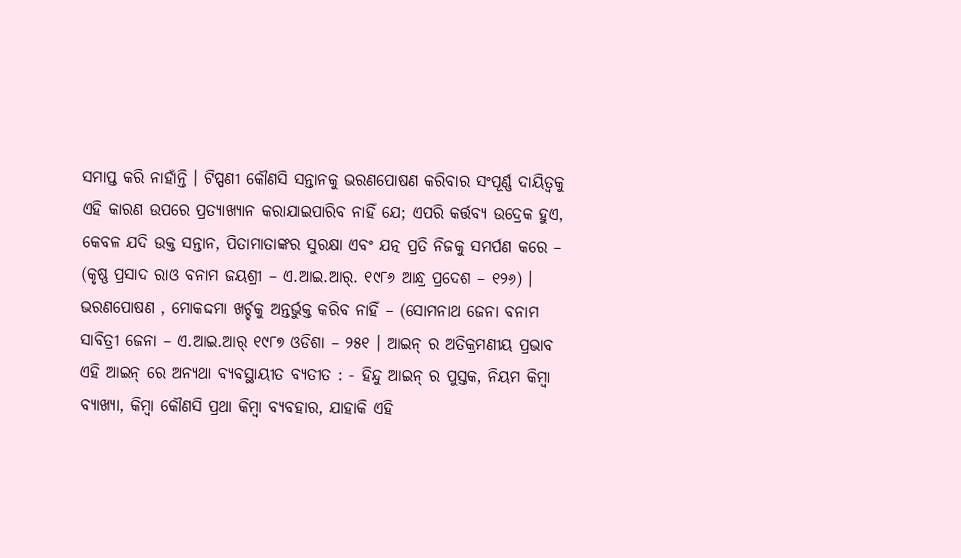ସମାପ୍ତ କରି ନାହାଁନ୍ତି । ଟିପ୍ପଣୀ କୌଣସି ସନ୍ତାନକୁ ଭରଣପୋଷଣ କରିବାର ସଂପୂର୍ଣ୍ଣ ଦାୟିତ୍ଵକୁ ଏହି କାରଣ ଉପରେ ପ୍ରତ୍ୟାଖ୍ୟାନ କରାଯାଇପାରିବ ନାହିଁ ଯେ; ଏପରି କର୍ତ୍ତବ୍ୟ ଉଦ୍ରେକ ହୁଏ, କେବଳ ଯଦି ଉକ୍ତ ସନ୍ତାନ, ପିତାମାତାଙ୍କର ସୁରକ୍ଷା ଏବଂ ଯତ୍ନ ପ୍ରତି ନିଜକୁ ସମର୍ପଣ କରେ – (କୃଷ୍ଣ ପ୍ରସାଦ ରାଓ ବନାମ ଜୟଶ୍ରୀ – ଏ.ଆଇ.ଆର୍. ୧୯୮୬ ଆନ୍ଧ୍ର ପ୍ରଦେଶ – ୧୨୬) । ଭରଣପୋଷଣ , ମୋକଦ୍ଦମା ଖର୍ଚ୍ଚକୁ ଅନ୍ତର୍ଭୁକ୍ତ କରିବ ନାହିଁ – (ସୋମନାଥ ଜେନା ବନାମ ସାବିତ୍ରୀ ଜେନା – ଏ.ଆଇ.ଆର୍ ୧୯୮୭ ଓଡିଶା – ୨୫୧ । ଆଇନ୍ ର ଅତିକ୍ରମଣୀୟ ପ୍ରଭାବ ଏହି ଆଇନ୍ ରେ ଅନ୍ୟଥା ବ୍ୟବସ୍ଥାୟୀତ ବ୍ୟତୀତ : - ହିନ୍ଦୁ ଆଇନ୍ ର ପୁସ୍ତକ, ନିୟମ କିମ୍ବା ବ୍ୟାଖ୍ୟା, କିମ୍ବା କୌଣସି ପ୍ରଥା କିମ୍ବା ବ୍ୟବହାର, ଯାହାକି ଏହି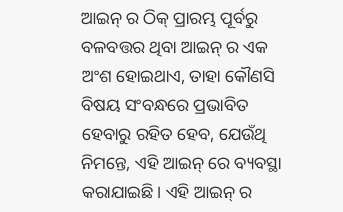ଆଇନ୍ ର ଠିକ୍ ପ୍ରାରମ୍ଭ ପୂର୍ବରୁ ବଳବତ୍ତର ଥିବା ଆଇନ୍ ର ଏକ ଅଂଶ ହୋଇଥାଏ, ତାହା କୌଣସି ବିଷୟ ସଂବନ୍ଧରେ ପ୍ରଭାବିତ ହେବାରୁ ରହିତ ହେବ, ଯେଉଁଥି ନିମନ୍ତେ, ଏହି ଆଇନ୍ ରେ ବ୍ୟବସ୍ଥା କରାଯାଇଛି। ଏହି ଆଇନ୍ ର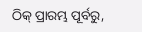ଠିକ୍ ପ୍ରାରମ୍ଭ ପୂର୍ବରୁ,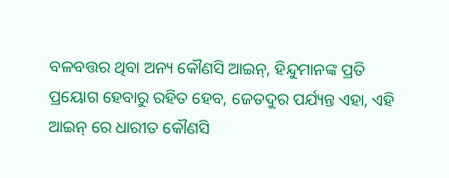ବଳବତ୍ତର ଥିବା ଅନ୍ୟ କୌଣସି ଆଇନ୍, ହିନ୍ଦୁମାନଙ୍କ ପ୍ରତି ପ୍ରୟୋଗ ହେବାରୁ ରହିତ ହେବ, ଜେତଦୁର ପର୍ଯ୍ୟନ୍ତ ଏହା, ଏହି ଆଇନ୍ ରେ ଧାରୀତ କୌଣସି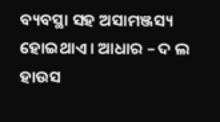ବ୍ୟବସ୍ଥା ସହ ଅସାମଞ୍ଜସ୍ୟ ହୋଇଥାଏ । ଆଧାର – ଦ ଲ ହାଉସ